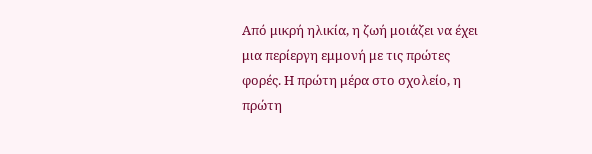Από μικρή ηλικία, η ζωή μοιάζει να έχει μια περίεργη εμμονή με τις πρώτες φορές. Η πρώτη μέρα στο σχολείο, η πρώτη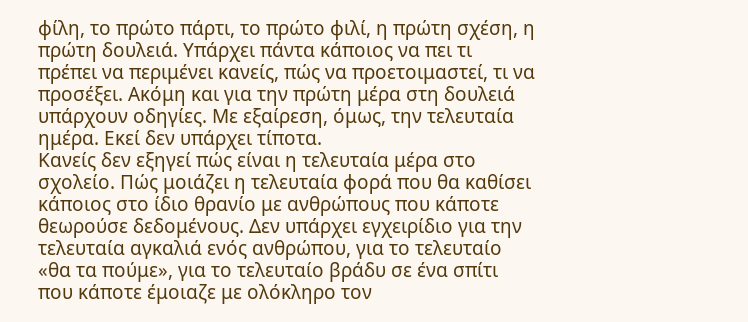φίλη, το πρώτο πάρτι, το πρώτο φιλί, η πρώτη σχέση, η πρώτη δουλειά. Υπάρχει πάντα κάποιος να πει τι πρέπει να περιμένει κανείς, πώς να προετοιμαστεί, τι να προσέξει. Ακόμη και για την πρώτη μέρα στη δουλειά υπάρχουν οδηγίες. Με εξαίρεση, όμως, την τελευταία ημέρα. Εκεί δεν υπάρχει τίποτα.
Κανείς δεν εξηγεί πώς είναι η τελευταία μέρα στο σχολείο. Πώς μοιάζει η τελευταία φορά που θα καθίσει κάποιος στο ίδιο θρανίο με ανθρώπους που κάποτε θεωρούσε δεδομένους. Δεν υπάρχει εγχειρίδιο για την τελευταία αγκαλιά ενός ανθρώπου, για το τελευταίο «θα τα πούμε», για το τελευταίο βράδυ σε ένα σπίτι που κάποτε έμοιαζε με ολόκληρο τον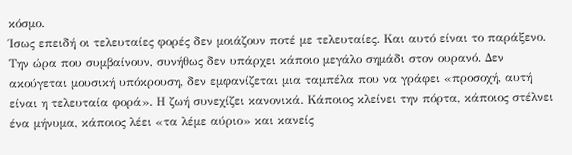κόσμο.
Ίσως επειδή οι τελευταίες φορές δεν μοιάζουν ποτέ με τελευταίες. Και αυτό είναι το παράξενο.
Την ώρα που συμβαίνουν, συνήθως δεν υπάρχει κάποιο μεγάλο σημάδι στον ουρανό. Δεν ακούγεται μουσική υπόκρουση, δεν εμφανίζεται μια ταμπέλα που να γράφει «προσοχή, αυτή είναι η τελευταία φορά». Η ζωή συνεχίζει κανονικά. Κάποιος κλείνει την πόρτα, κάποιος στέλνει ένα μήνυμα, κάποιος λέει «τα λέμε αύριο» και κανείς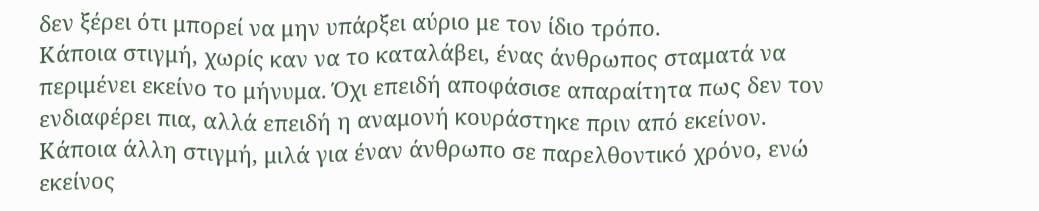δεν ξέρει ότι μπορεί να μην υπάρξει αύριο με τον ίδιο τρόπο.
Κάποια στιγμή, χωρίς καν να το καταλάβει, ένας άνθρωπος σταματά να περιμένει εκείνο το μήνυμα. Όχι επειδή αποφάσισε απαραίτητα πως δεν τον ενδιαφέρει πια, αλλά επειδή η αναμονή κουράστηκε πριν από εκείνον.
Κάποια άλλη στιγμή, μιλά για έναν άνθρωπο σε παρελθοντικό χρόνο, ενώ εκείνος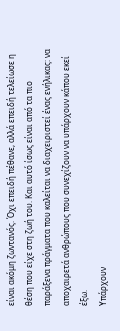είναι ακόμη ζωντανός. Όχι επειδή πέθανε, αλλά επειδή τελείωσε η θέση που είχε στη ζωή του. Και αυτό ίσως είναι από τα πιο παράξενα πράγματα που καλείται να διαχειριστεί ένας ενήλικας: να αποχαιρετά ανθρώπους που συνεχίζουν να υπάρχουν κάπου εκεί έξω.
Υπάρχουν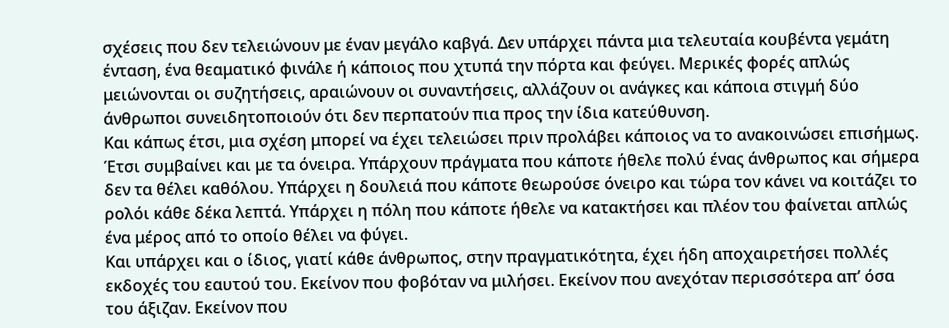σχέσεις που δεν τελειώνουν με έναν μεγάλο καβγά. Δεν υπάρχει πάντα μια τελευταία κουβέντα γεμάτη ένταση, ένα θεαματικό φινάλε ή κάποιος που χτυπά την πόρτα και φεύγει. Μερικές φορές απλώς μειώνονται οι συζητήσεις, αραιώνουν οι συναντήσεις, αλλάζουν οι ανάγκες και κάποια στιγμή δύο άνθρωποι συνειδητοποιούν ότι δεν περπατούν πια προς την ίδια κατεύθυνση.
Και κάπως έτσι, μια σχέση μπορεί να έχει τελειώσει πριν προλάβει κάποιος να το ανακοινώσει επισήμως. Έτσι συμβαίνει και με τα όνειρα. Υπάρχουν πράγματα που κάποτε ήθελε πολύ ένας άνθρωπος και σήμερα δεν τα θέλει καθόλου. Υπάρχει η δουλειά που κάποτε θεωρούσε όνειρο και τώρα τον κάνει να κοιτάζει το ρολόι κάθε δέκα λεπτά. Υπάρχει η πόλη που κάποτε ήθελε να κατακτήσει και πλέον του φαίνεται απλώς ένα μέρος από το οποίο θέλει να φύγει.
Και υπάρχει και ο ίδιος, γιατί κάθε άνθρωπος, στην πραγματικότητα, έχει ήδη αποχαιρετήσει πολλές εκδοχές του εαυτού του. Εκείνον που φοβόταν να μιλήσει. Εκείνον που ανεχόταν περισσότερα απ’ όσα του άξιζαν. Εκείνον που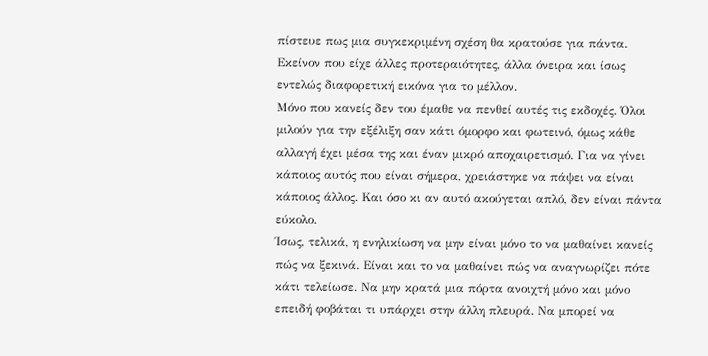πίστευε πως μια συγκεκριμένη σχέση θα κρατούσε για πάντα. Εκείνον που είχε άλλες προτεραιότητες, άλλα όνειρα και ίσως εντελώς διαφορετική εικόνα για το μέλλον.
Μόνο που κανείς δεν του έμαθε να πενθεί αυτές τις εκδοχές. Όλοι μιλούν για την εξέλιξη σαν κάτι όμορφο και φωτεινό, όμως κάθε αλλαγή έχει μέσα της και έναν μικρό αποχαιρετισμό. Για να γίνει κάποιος αυτός που είναι σήμερα, χρειάστηκε να πάψει να είναι κάποιος άλλος. Και όσο κι αν αυτό ακούγεται απλό, δεν είναι πάντα εύκολο.
Ίσως, τελικά, η ενηλικίωση να μην είναι μόνο το να μαθαίνει κανείς πώς να ξεκινά. Είναι και το να μαθαίνει πώς να αναγνωρίζει πότε κάτι τελείωσε. Να μην κρατά μια πόρτα ανοιχτή μόνο και μόνο επειδή φοβάται τι υπάρχει στην άλλη πλευρά. Να μπορεί να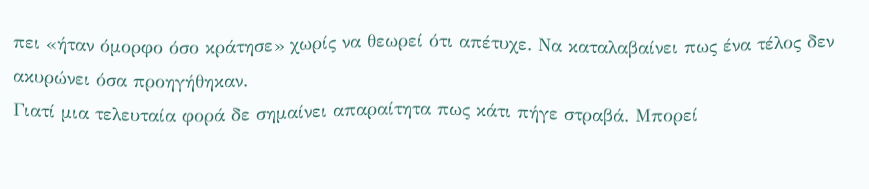πει «ήταν όμορφο όσο κράτησε» χωρίς να θεωρεί ότι απέτυχε. Να καταλαβαίνει πως ένα τέλος δεν ακυρώνει όσα προηγήθηκαν.
Γιατί μια τελευταία φορά δε σημαίνει απαραίτητα πως κάτι πήγε στραβά. Μπορεί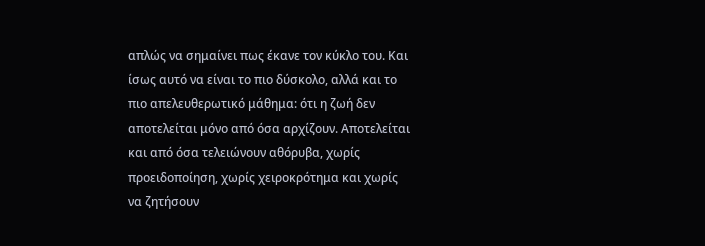απλώς να σημαίνει πως έκανε τον κύκλο του. Και ίσως αυτό να είναι το πιο δύσκολο, αλλά και το πιο απελευθερωτικό μάθημα: ότι η ζωή δεν αποτελείται μόνο από όσα αρχίζουν. Αποτελείται και από όσα τελειώνουν αθόρυβα, χωρίς προειδοποίηση, χωρίς χειροκρότημα και χωρίς να ζητήσουν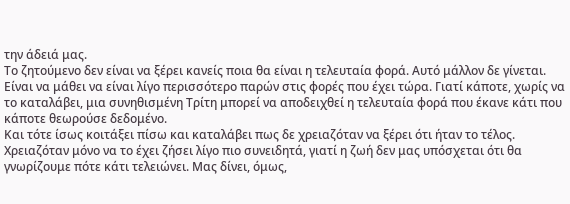την άδειά μας.
Το ζητούμενο δεν είναι να ξέρει κανείς ποια θα είναι η τελευταία φορά. Αυτό μάλλον δε γίνεται. Είναι να μάθει να είναι λίγο περισσότερο παρών στις φορές που έχει τώρα. Γιατί κάποτε, χωρίς να το καταλάβει, μια συνηθισμένη Τρίτη μπορεί να αποδειχθεί η τελευταία φορά που έκανε κάτι που κάποτε θεωρούσε δεδομένο.
Και τότε ίσως κοιτάξει πίσω και καταλάβει πως δε χρειαζόταν να ξέρει ότι ήταν το τέλος. Χρειαζόταν μόνο να το έχει ζήσει λίγο πιο συνειδητά, γιατί η ζωή δεν μας υπόσχεται ότι θα γνωρίζουμε πότε κάτι τελειώνει. Μας δίνει, όμως,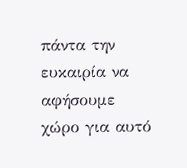πάντα την ευκαιρία να αφήσουμε χώρο για αυτό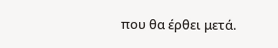που θα έρθει μετά.